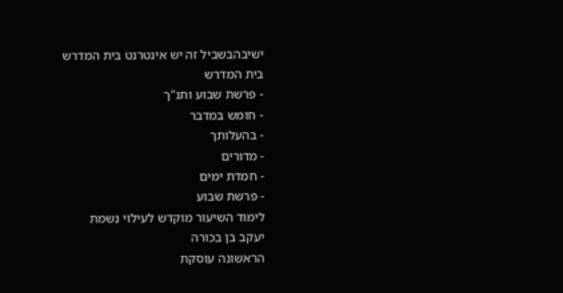ישיבהבשביל זה יש אינטרנט בית המדרש
בית המדרש
- פרשת שבוע ותנ"ך
- חומש במדבר
- בהעלותך
- מדורים
- חמדת ימים
- פרשת שבוע
לימוד השיעור מוקדש לעילוי נשמת
יעקב בן בכורה
הראשונה עוסקת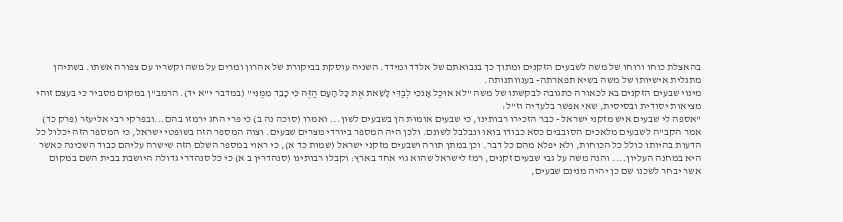בהאצלת כוחו ורוחו של משה לשבעים הזקנים ומתוך כך בנבואתם של אלדד ומידד. השניה עוסקת בביקורת של אהרון ומרים על משה וקשריו עם צפורה אשתו. בשתיהן מתגלית אישיותו של משה בשיא תפארתה- בענוותנותה.
מינוי שבעים הזקנים בא לכאורה כתגובה לבקשתו של משה "לֹא אוּכַל אָנֹכִי לְבַדִּי לָשֵׂאת אֶת כָּל הָעָם הַזֶּה כִּי כָבֵד מִמֶּנִּי" (במדבר י"א יד). הרמב"ן במקום מסביר כי בעצם זוהי מציאות יסודית ובסיסית, שאי אפשר בלעדיה וז"ל:
"אספה לי שבעים איש מזקני ישראל - כבר הזכירו רבותינו, כי שבעים אומות הן בשבעים לשון... ואמרו (סוכה נה ב) כי פרי החג ירמזו בהם...ובפרקי רבי אליעזר (פרק כד) אמר הקב"ה לשבעים מלאכים הסובבים כסא כבודו בואו ונבלבל לשונם. ולכן היה המספר ביורדי מצרים שבעים. וצוה המספר הזה בשופטי ישראל, כי המספר הזה יכלול כל הדעות בהיותו כולל כל הכוחות, ולא יפלא מהם כל דבר. וכן במתן תורה ושבעים מזקני ישראל (שמות כד א), כי ראוי במספר השלם הזה שישרה עליהם כבוד השכינה כאשר היא במחנה העליון.... והנה משה על גבי שבעים זקנים, רמז לישראל שהוא גוי אחד בארץ: וקבלו רבותינו (סנהדרין ב א) כי כל סנהדרי גדולה היושבת בבית השם במקום אשר יבחר לשכנו שם כן יהיה מנינם שבעים,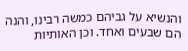והנשיא על גביהם כמשה רבינו, והנה הם שבעים ואחד. וכן האותיות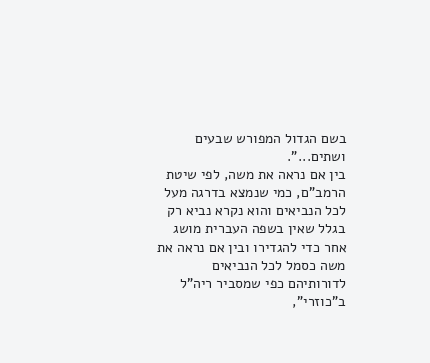בשם הגדול המפורש שבעים ושתים...".
בין אם נראה את משה, לפי שיטת הרמב"ם, כמי שנמצא בדרגה מעל לכל הנביאים והוא נקרא נביא רק בגלל שאין בשפה העברית מושג אחר כדי להגדירו ובין אם נראה את משה כסמל לכל הנביאים לדורותיהם כפי שמסביר ריה"ל ב"כוזרי",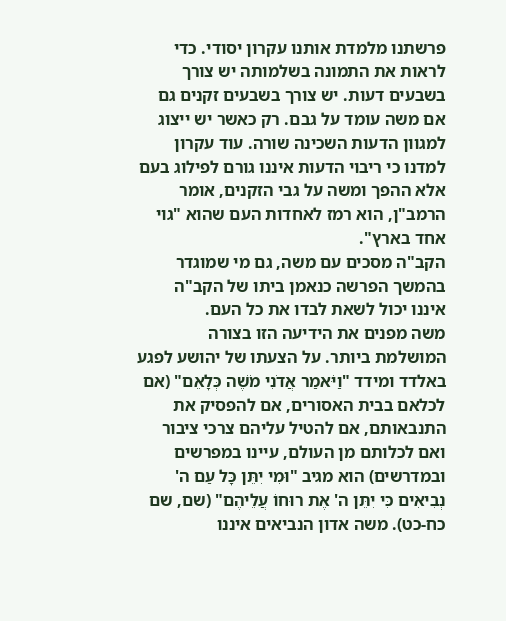פרשתנו מלמדת אותנו עקרון יסודי. כדי לראות את התמונה בשלמותה יש צורך בשבעים דעות. יש צורך בשבעים זקנים גם אם משה עומד על גבם. רק כאשר יש ייצוג למגוון הדעות השכינה שורה. עוד עקרון למדנו כי ריבוי הדעות איננו גורם לפילוג בעם אלא ההפך ומשה על גבי הזקנים, אומר הרמב"ן, הוא רמז לאחדות העם שהוא "גוי אחד בארץ".
הקב"ה מסכים עם משה, גם מי שמוגדר בהמשך הפרשה כנאמן ביתו של הקב"ה איננו יכול לשאת לבדו את כל העם.
משה מפנים את הידיעה הזו בצורה המושלמת ביותר. על הצעתו של יהושע לפגע באלדד ומידד "וַיֹּאמַר אֲדֹנִי מֹשֶׁה כְּלָאֵם" (אם לכלאם בבית האסורים, אם להפסיק את התנבאותם, אם להטיל עליהם צרכי ציבור ואם לכלותם מן העולם, עיינו במפרשים ובמדרשים) הוא מגיב "וּמִי יִתֵּן כָּל עַם ה' נְבִיאִים כִּי יִתֵּן ה' אֶת רוּחוֹ עֲלֵיהֶם" (שם, שם כח-כט). משה אדון הנביאים איננו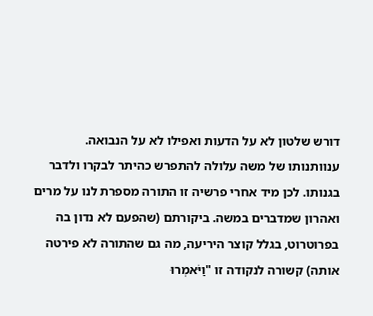דורש שלטון לא על הדעות ואפילו לא על הנבואה.
ענוותנותו של משה עלולה להתפרש כהיתר לבקרו ולדבר בגנותו. לכן מיד אחרי פרשיה זו התורה מספרת לנו על מרים ואהרון שמדברים במשה. ביקורתם (שהפעם לא נדון בה בפרוטרוט, בגלל קוצר היריעה, מה גם שהתורה לא פירטה אותה) קשורה לנקודה זו "וַיֹּאמְרוּ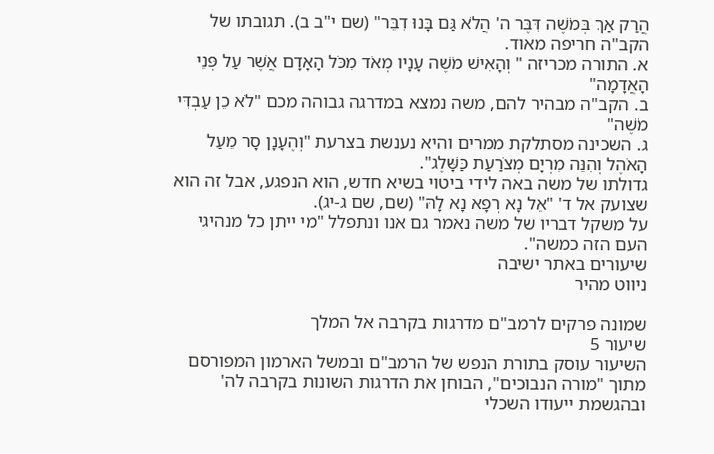הֲרַק אַךְ בְּמֹשֶׁה דִּבֶּר ה' הֲלֹא גַּם בָּנוּ דִבֵּר" (שם י"ב ב). תגובתו של הקב"ה חריפה מאוד.
א. התורה מכריזה " וְהָאִישׁ מֹשֶׁה עָנָיו מְאֹד מִכֹּל הָאָדָם אֲשֶׁר עַל פְּנֵי הָאֲדָמָה"
ב. הקב"ה מבהיר להם, משה נמצא במדרגה גבוהה מכם "לֹא כֵן עַבְדִּי מֹשֶׁה"
ג. השכינה מסתלקת ממרים והיא נענשת בצרעת "וְהֶעָנָן סָר מֵעַל הָאֹהֶל וְהִנֵּה מִרְיָם מְצֹרַעַת כַּשָּׁלֶג".
גדולתו של משה באה לידי ביטוי בשיא חדש, הוא הנפגע, אבל זה הוא שצועק אל ד' "אֵל נָא רְפָא נָא לָהּ" (שם, שם ג-יג).
על משקל דבריו של משה נאמר גם אנו ונתפלל "מי ייתן כל מנהיגי העם הזה כמשה".
שיעורים באתר ישיבה
ניווט מהיר

שמונה פרקים לרמב"ם מדרגות בקרבה אל המלך
שיעור 5
השיעור עוסק בתורת הנפש של הרמב"ם ובמשל הארמון המפורסם מתוך "מורה הנבוכים", הבוחן את הדרגות השונות בקרבה לה' ובהגשמת ייעודו השכלי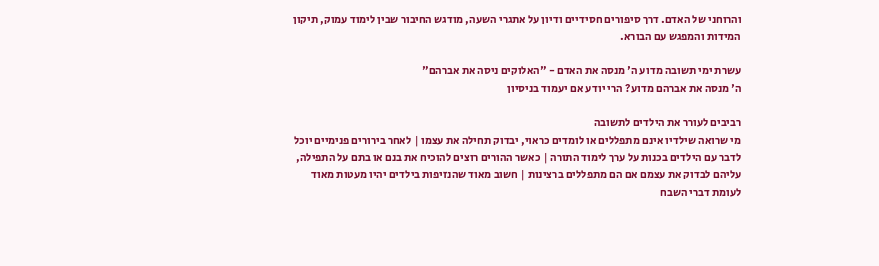והרוחני של האדם. דרך סיפורים חסידיים ודיון על אתגרי השעה, מודגש החיבור שבין לימוד עמוק, תיקון המידות והמפגש עם הבורא.

עשרת ימי תשובה מדוע ה' מנסה את האדם - "האלוקים ניסה את אברהם"
ה' מנסה את אברהם מדוע? הרי יודע אם יעמוד בניסיון

רביבים לעורר את הילדים לתשובה
מי שרואה שילדיו אינם מתפללים או לומדים כראוי, יבדוק תחילה את עצמו | לאחר בירורים פנימיים יוכל לדבר עם הילדים בכנות על ערך לימוד התורה | כאשר ההורים רוצים להוכיח את בנם או בתם על התפילה, עליהם לבדוק את עצמם אם הם מתפללים ברצינות | חשוב מאוד שהנזיפות בילדים יהיו מעטות מאוד לעומת דברי השבח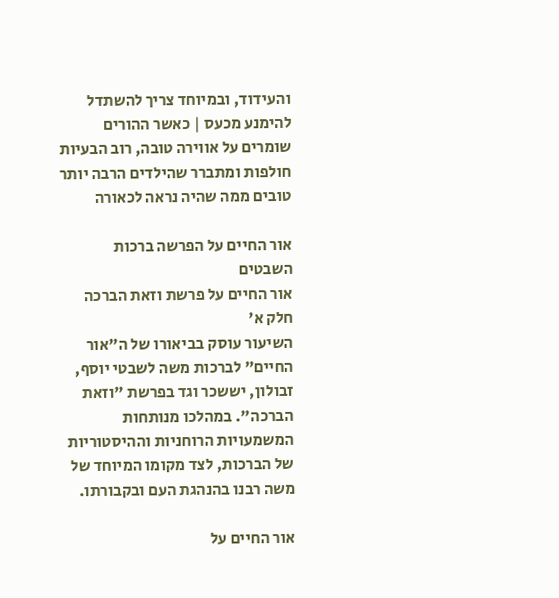והעידוד, ובמיוחד צריך להשתדל להימנע מכעס | כאשר ההורים שומרים על אווירה טובה, רוב הבעיות חולפות ומתברר שהילדים הרבה יותר טובים ממה שהיה נראה לכאורה

אור החיים על הפרשה ברכות השבטים
אור החיים על פרשת וזאת הברכה חלק א'
השיעור עוסק בביאורו של ה"אור החיים" לברכות משה לשבטי יוסף, זבולון, יששכר וגד בפרשת "וזאת הברכה". במהלכו מנותחות המשמעויות הרוחניות וההיסטוריות של הברכות, לצד מקומו המיוחד של משה רבנו בהנהגת העם ובקבורתו.

אור החיים על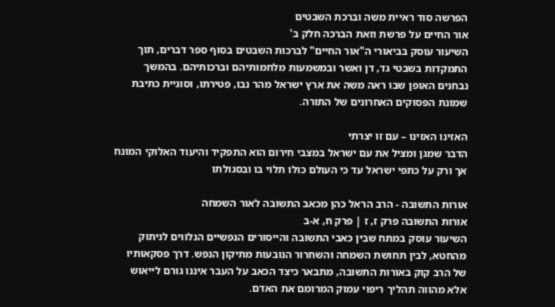הפרשה סוד ראיית משה וברכת השבטים
אור החיים על פרשת וזאת הברכה חלק ב'
השיעור עוסק בביאורי ה"אור החיים" לברכות השבטים בסוף ספר דברים, תוך התמקדות בשבטי גד, דן ואשר ובמשמעות מלחמותיהם וברכותיהם. בהמשך נבחנים האופן שבו ראה משה את ארץ ישראל מהר נבו, פטירתו, וסוגיית כתיבת שמונת הפסוקים האחרונים של התורה.

האזינו האזינו – עם זו יצרתי
הדבר שמגן ומציל את עם ישראל במצבי חירום הוא התפקיד והיעוד האלוקי המונח אך ורק על כתפי ישראל עד כי העולם כולו תלוי בו ובסגולתו

אורות התשובה - הרב הראל כהן מכאב התשובה לאור השמחה
אורות התשובה פרק ז, ז | פרק ח, א-ב
השיעור עוסק במתח שבין כאבי התשובה והייסורים הנפשיים הנלווים לניתוק מהחטא, לבין תחושת השמחה והשחרור הנובעות מתיקון הנפש. דרך פסקאותיו של הרב קוק באורות התשובה, מתבאר כיצד הכאב על העבר איננו גורם לייאוש אלא מהווה תהליך ריפוי עמוק המרומם את האדם.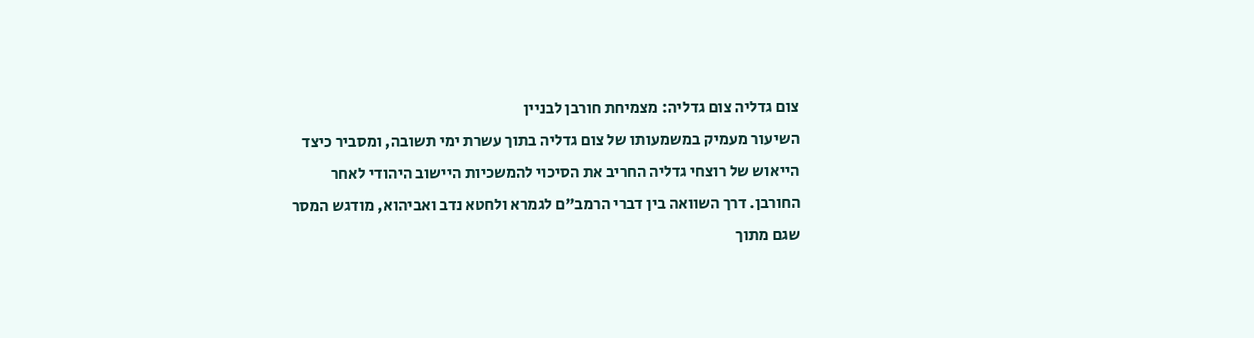צום גדליה צום גדליה: מצמיחת חורבן לבניין
השיעור מעמיק במשמעותו של צום גדליה בתוך עשרת ימי תשובה, ומסביר כיצד הייאוש של רוצחי גדליה החריב את הסיכוי להמשכיות היישוב היהודי לאחר החורבן. דרך השוואה בין דברי הרמב"ם לגמרא ולחטא נדב ואביהוא, מודגש המסר שגם מתוך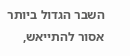השבר הגדול ביותר אסור להתייאש,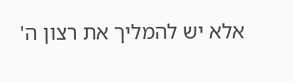אלא יש להמליך את רצון ה'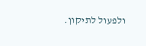ולפעול לתיקון.